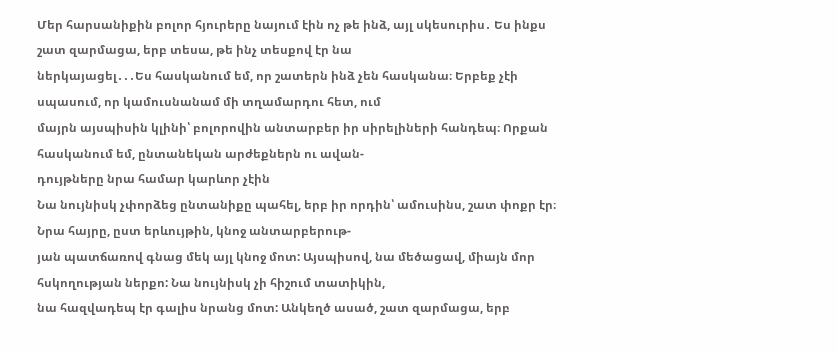Մեր հարսանիքին բոլոր հյուրերը նայում էին ոչ թե ինձ, այլ սկեսուրիս․ Ես ինքս շատ զարմացա, երբ տեսա, թե ինչ տեսքով էր նա
ներկայացել․․․Ես հասկանում եմ, որ շատերն ինձ չեն հասկանա։ Երբեք չէի սպասում, որ կամուսնանամ մի տղամարդու հետ, ում
մայրն այսպիսին կլինի՝ բոլորովին անտարբեր իր սիրելիների հանդեպ։ Որքան հասկանում եմ, ընտանեկան արժեքներն ու ավան-
դույթները նրա համար կարևոր չէին
Նա նույնիսկ չփորձեց ընտանիքը պահել, երբ իր որդին՝ ամուսինս, շատ փոքր էր։ Նրա հայրը, ըստ երևույթին, կնոջ անտարբերութ-
յան պատճառով գնաց մեկ այլ կնոջ մոտ: Այսպիսով, նա մեծացավ, միայն մոր հսկողության ներքո: Նա նույնիսկ չի հիշում տատիկին,
նա հազվադեպ էր գալիս նրանց մոտ: Անկեղծ ասած, շատ զարմացա, երբ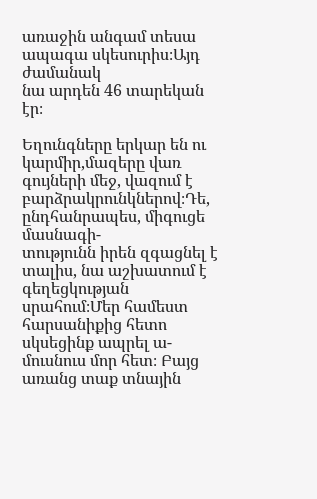առաջին անգամ տեսա ապագա սկեսուրիս։Այդ ժամանակ
նա արդեն 46 տարեկան էր։

Եղունգները երկար են ու կարմիր,մազերը վառ գույների մեջ, վազում է բարձրակրունկներով։Դե, ընդհանրապես, միգուցե մասնագի-
տությունն իրեն զգացնել է տալիս, նա աշխատում է գեղեցկության սրահում։Մեր համեստ հարսանիքից հետո սկսեցինք ապրել ա-
մուսնուս մոր հետ։ Բայց առանց տաք տնային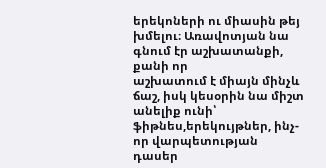երեկոների ու միասին թեյ խմելու։ Առավոտյան նա գնում էր աշխատանքի, քանի որ
աշխատում է միայն մինչև ճաշ, իսկ կեսօրին նա միշտ անելիք ունի՝ ֆիթնես,երեկույթներ, ինչ-որ վարպետության դասեր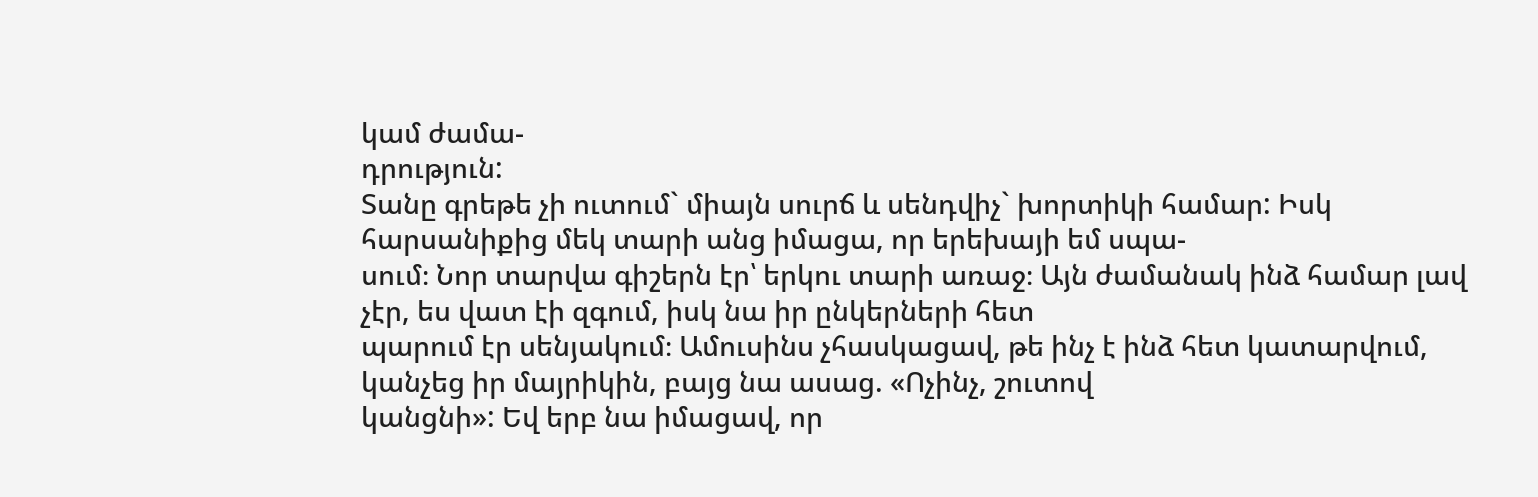կամ ժամա-
դրություն:
Տանը գրեթե չի ուտում` միայն սուրճ և սենդվիչ` խորտիկի համար: Իսկ հարսանիքից մեկ տարի անց իմացա, որ երեխայի եմ սպա-
սում։ Նոր տարվա գիշերն էր՝ երկու տարի առաջ։ Այն ժամանակ ինձ համար լավ չէր, ես վատ էի զգում, իսկ նա իր ընկերների հետ
պարում էր սենյակում։ Ամուսինս չհասկացավ, թե ինչ է ինձ հետ կատարվում, կանչեց իր մայրիկին, բայց նա ասաց. «Ոչինչ, շուտով
կանցնի»: Եվ երբ նա իմացավ, որ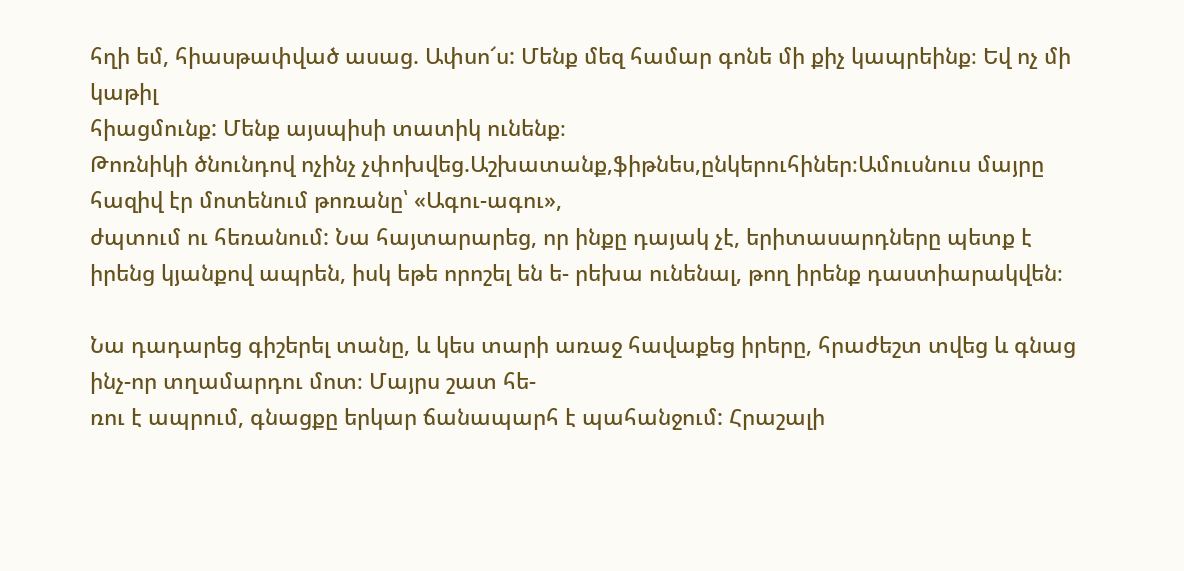հղի եմ, հիասթափված ասաց. Ափսո՜ս: Մենք մեզ համար գոնե մի քիչ կապրեինք։ Եվ ոչ մի կաթիլ
հիացմունք: Մենք այսպիսի տատիկ ունենք։
Թոռնիկի ծնունդով ոչինչ չփոխվեց.Աշխատանք,ֆիթնես,ընկերուհիներ։Ամուսնուս մայրը հազիվ էր մոտենում թոռանը՝ «Ագու-ագու»,
ժպտում ու հեռանում: Նա հայտարարեց, որ ինքը դայակ չէ, երիտասարդները պետք է իրենց կյանքով ապրեն, իսկ եթե որոշել են ե- րեխա ունենալ, թող իրենք դաստիարակվեն։

Նա դադարեց գիշերել տանը, և կես տարի առաջ հավաքեց իրերը, հրաժեշտ տվեց և գնաց ինչ-որ տղամարդու մոտ։ Մայրս շատ հե-
ռու է ապրում, գնացքը երկար ճանապարհ է պահանջում: Հրաշալի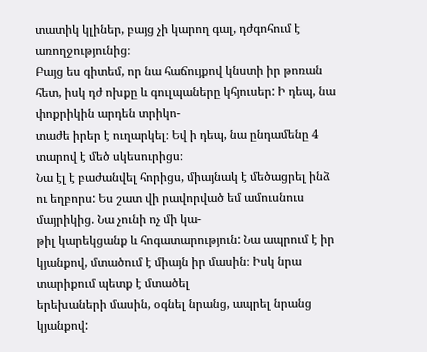տատիկ կլիներ, բայց չի կարող գալ, դժգոհում է առողջությունից։
Բայց ես գիտեմ, որ նա հաճույքով կնստի իր թոռան հետ, իսկ դժ ոխքը և գուլպաները կհյուսեր: Ի դեպ, նա փոքրիկին արդեն տրիկո-
տաժե իրեր է ուղարկել։ Եվ ի դեպ, նա ընդամենը 4 տարով է մեծ սկեսուրիցս։
Նա էլ է բաժանվել հորիցս, միայնակ է մեծացրել ինձ ու եղբորս: Ես շատ վի րավորված եմ ամուսնուս մայրիկից. Նա չունի ոչ մի կա-
թիլ կարեկցանք և հոգատարություն: Նա ապրում է իր կյանքով, մտածում է միայն իր մասին։ Իսկ նրա տարիքում պետք է մտածել
երեխաների մասին, օգնել նրանց, ապրել նրանց կյանքով: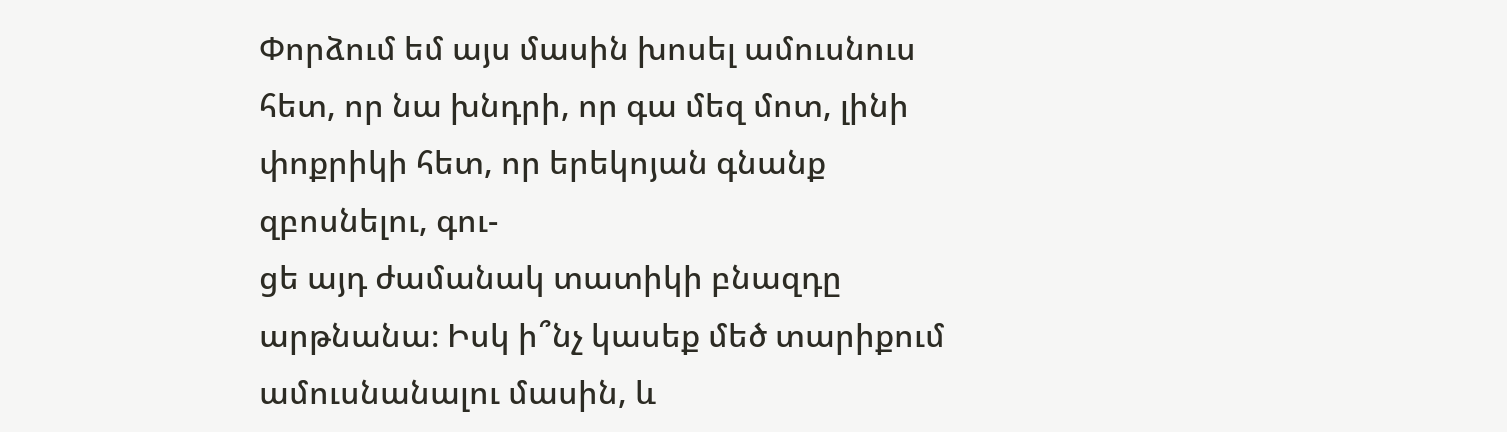Փորձում եմ այս մասին խոսել ամուսնուս հետ, որ նա խնդրի, որ գա մեզ մոտ, լինի փոքրիկի հետ, որ երեկոյան գնանք զբոսնելու, գու-
ցե այդ ժամանակ տատիկի բնազդը արթնանա։ Իսկ ի՞նչ կասեք մեծ տարիքում ամուսնանալու մասին, և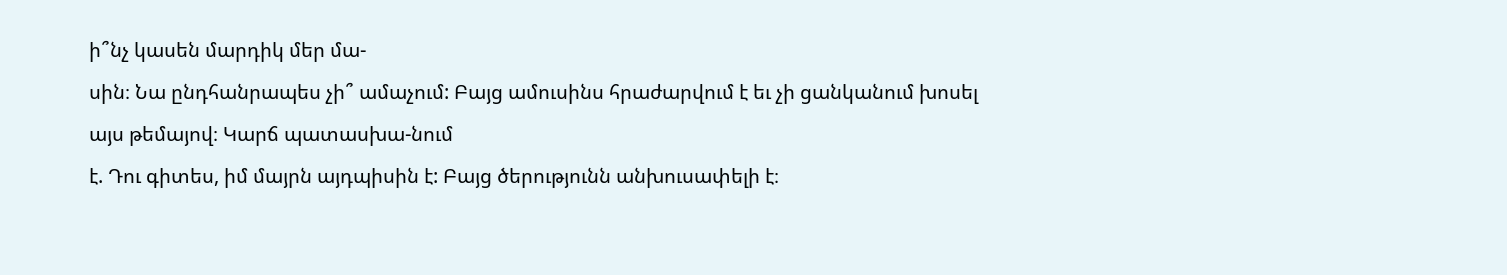ի՞նչ կասեն մարդիկ մեր մա-
սին։ Նա ընդհանրապես չի՞ ամաչում: Բայց ամուսինս հրաժարվում է եւ չի ցանկանում խոսել այս թեմայով։ Կարճ պատասխա-նում
է. Դու գիտես, իմ մայրն այդպիսին է: Բայց ծերությունն անխուսափելի է։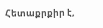Հետաքրքիր է,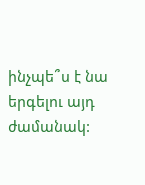ինչպե՞ս է նա երգելու այդ ժամանակ: